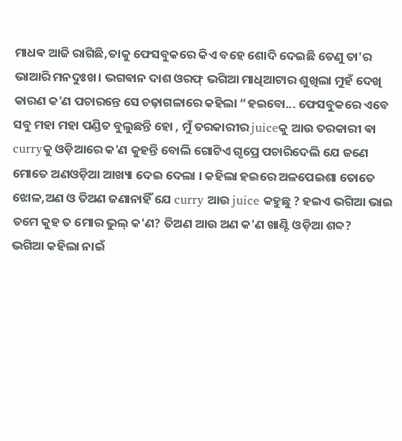ମାଧଵ ଆଜି ରାଗିଛି,ତାକୁ ଫେସବୁକରେ କିଏ ବହେ ଶୋଦି ଦେଇଛି ତେଣୁ ତା'ର ଭାଆରି ମନଦୁଃଖ। ଭଗଵାନ ଦାଶ ଓରଫ୍ ଭଗିଆ ମାଧିଆଟାର ଶୁଖିଲା ମୁହଁ ଦେଖି କାରଣ କ'ଣ ପଚାରନ୍ତେ ସେ ଚଢ଼ାଗଳାରେ କହିଲା “ହଇବୋ... ଫେସବୁକରେ ଏବେ ସବୁ ମହା ମହା ପଣ୍ଡିତ ବୁଲୁଛନ୍ତି ହୋ , ମୁଁ ତରକାରୀର juiceକୁ ଆଉ ତରକାରୀ ଵା curryକୁ ଓଡ଼ିଆରେ କ'ଣ କୁହନ୍ତି ବୋଲି ଗୋଟିଏ ଗୃପ୍ରେ ପଚାରିଦେଲି ଯେ ଜଣେ ମୋତେ ଅଣଓଡ଼ିଆ ଆଖ୍ୟା ଦେଇ ଦେଲା । କହିଲା ହଇରେ ଅଳପେଇଶା ତୋତେ ଝୋଳ,ଅଣ ଓ ତିଅଣ ଜଣାନାହିଁ ଯେ curry ଆଉ juice କହୁଛୁ ? ହଇଏ ଭଗିଆ ଭାଇ ତମେ କୁହ ତ ମୋର ଭୁଲ୍ କ'ଣ? ତିଅଣ ଆଉ ଅଣ କ'ଣ ଖାଣ୍ଟି ଓଡ଼ିଆ ଶବ୍ଦ?
ଭଗିଆ କହିଲା ନାଇଁ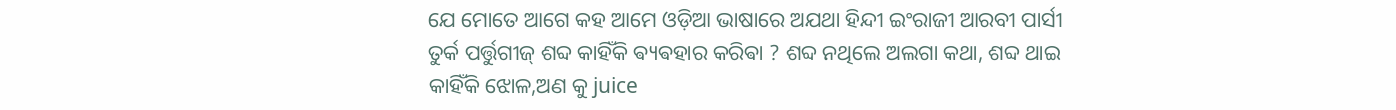ଯେ ମୋତେ ଆଗେ କହ ଆମେ ଓଡ଼ିଆ ଭାଷାରେ ଅଯଥା ହିନ୍ଦୀ ଇଂରାଜୀ ଆରବୀ ପାର୍ସୀ ତୁର୍କ ପର୍ତ୍ତୁଗୀଜ୍ ଶବ୍ଦ କାହିଁକି ଵ୍ୟଵହାର କରିଵା ? ଶବ୍ଦ ନଥିଲେ ଅଲଗା କଥା, ଶବ୍ଦ ଥାଇ କାହିଁକି ଝୋଳ,ଅଣ କୁ juice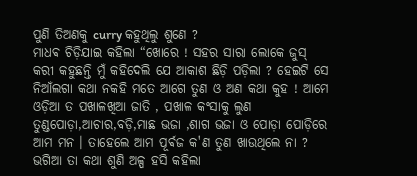ପୁଣି ତିଅଣକୁ curry କହୁଥିଲୁ ଶୁଣେ ?
ମାଧଵ ଚିଡ଼ିଯାଇ କହିଲା “ଖୋରେ ! ସହର ସାରା ଲୋକେ ଜୁସ୍ କରୀ କହୁଛନ୍ତି ମୁଁ କହିଦେଲି ଯେ ଆକାଶ ଛିଡ଼ି ପଡ଼ିଲା ? ହେଇଟି ସେ ନିଆଁଲଗା କଥା ନକହି ମତେ ଆଗେ ତୁଣ ଓ ଅଣ କଥା କୁହ ! ଆମେ ଓଡ଼ିଆ ତ ପଖାଳଖିଆ ଜାତି , ପଖାଳ କଂସାକୁ ଲୁଣ ତୁଣ୍ଡପୋଡ଼ା,ଆଚାର,ବଡ଼ି,ମାଛ ଭଜା ,ଶାଗ ଭଜା ଓ ପୋଡ଼ା ପୋଡ଼ିରେ ଆମ ମନ । ତାହେଲେ ଆମ ପୂର୍ଵଜ କ'ଣ ତୁଣ ଖାଉଥିଲେ ନା ?
ଭଗିଆ ତା କଥା ଶୁଣି ଅଳ୍ପ ହସି କହିଲା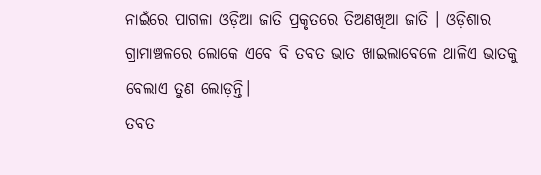ନାଇଁରେ ପାଗଳା ଓଡ଼ିଆ ଜାତି ପ୍ରକୃତରେ ତିଅଣଖିଆ ଜାତି । ଓଡ଼ିଶାର ଗ୍ରାମାଞ୍ଚଳରେ ଲୋକେ ଏବେ ବି ତବତ ଭାତ ଖାଇଲାବେଳେ ଥାଳିଏ ଭାତକୁ ବେଲାଏ ତୁଣ ଲୋଡ଼ନ୍ତି।
ତବତ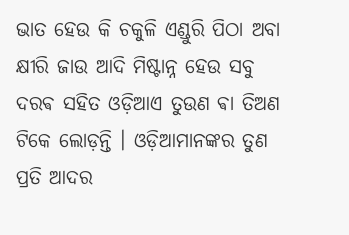ଭାତ ହେଉ କି ଚକୁଳି ଏଣ୍ଡୁରି ପିଠା ଅବା କ୍ଷୀରି ଜାଉ ଆଦି ମିଷ୍ଟାନ୍ନ ହେଉ ସବୁ ଦରଵ ସହିତ ଓଡ଼ିଆଏ ତୁଉଣ ଵା ତିଅଣ ଟିକେ ଲୋଡ଼ନ୍ତି । ଓଡ଼ିଆମାନଙ୍କର ତୁଣ ପ୍ରତି ଆଦର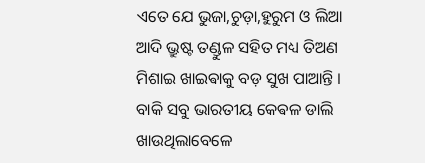ଏତେ ଯେ ଭୁଜା,ଚୁଡ଼ା,ହୁରୁମ ଓ ଲିଆ ଆଦି ଭ୍ରୁଷ୍ଟ ତଣ୍ଡୁଳ ସହିତ ମଧ୍ୟ ତିଅଣ ମିଶାଇ ଖାଇଵାକୁ ବଡ଼ ସୁଖ ପାଆନ୍ତି । ବାକି ସବୁ ଭାରତୀୟ କେଵଳ ଡାଲି ଖାଉଥିଲାବେଳେ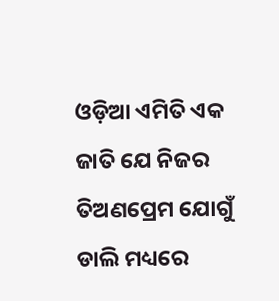ଓଡ଼ିଆ ଏମିତି ଏକ ଜାତି ଯେ ନିଜର ତିଅଣପ୍ରେମ ଯୋଗୁଁ ଡାଲି ମଧ୍ୟରେ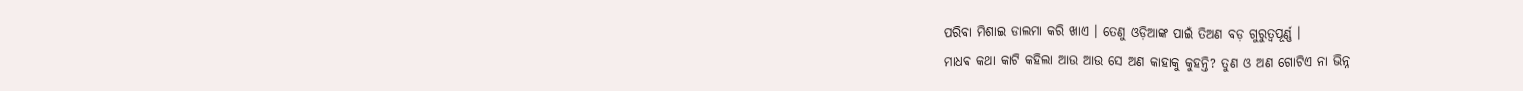ପରିବା ମିଶାଇ ଡାଲମା କରି ଖାଏ । ତେଣୁ ଓଡ଼ିଆଙ୍କ ପାଇଁ ତିଅଣ ବଡ଼ ଗୁରୁତ୍ବପୂର୍ଣ୍ଣ ।
ମାଧଵ କଥା କାଟି କହିଲା ଆଉ ଆଉ ସେ ଅଣ କାହାକୁ କୁହନ୍ତି? ତୁଣ ଓ ଅଣ ଗୋଟିଏ ନା ଭିନ୍ନ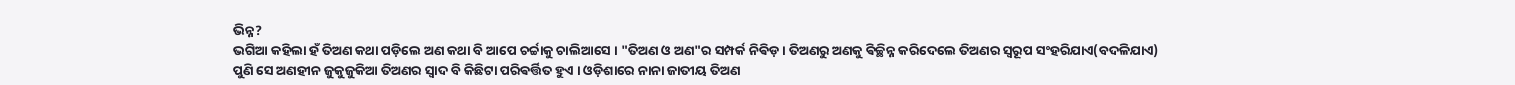ଭିନ୍ନ?
ଭଗିଆ କହିଲା ହଁ ତିଅଣ କଥା ପଡ଼ିଲେ ଅଣ କଥା ବି ଆପେ ଚର୍ଚ୍ଚାକୁ ଚାଲିଆସେ । "ତିଅଣ ଓ ଅଣ"ର ସମ୍ପର୍କ ନିଵିଡ଼ । ତିଅଣରୁ ଅଣକୁ ଵିଚ୍ଛିନ୍ନ କରିଦେଲେ ତିଅଣର ସ୍ଵରୂପ ସଂହରିଯାଏ(ବଦଳିଯାଏ) ପୁଣି ସେ ଅଣହୀନ ଜୁକୁଜୁକିଆ ତିଅଣର ସ୍ଵାଦ ବି କିଛିଟା ପରିଵର୍ତ୍ତିତ ହୁଏ । ଓଡ଼ିଶାରେ ନାନା ଜାତୀୟ ତିଅଣ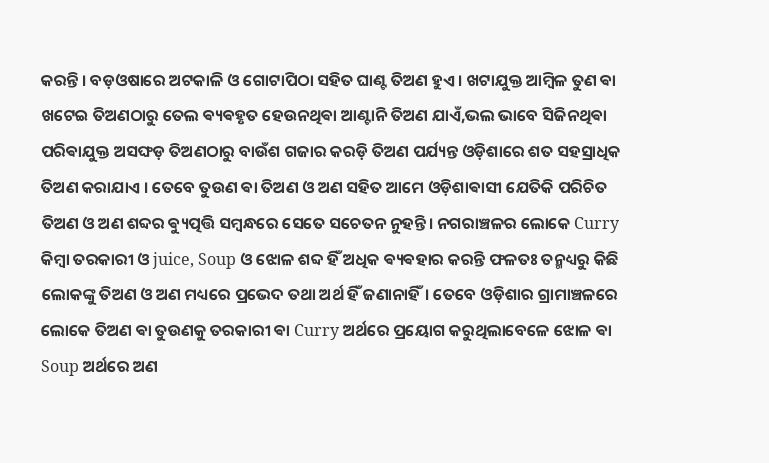କରନ୍ତି । ବଡ଼ଓଷାରେ ଅଟକାଳି ଓ ଗୋଟାପିଠା ସହିତ ଘାଣ୍ଟ ତିଅଣ ହୁଏ । ଖଟାଯୁକ୍ତ ଆମ୍ବିଳ ତୁଣ ଵା ଖଟେଇ ତିଅଣଠାରୁ ତେଲ ଵ୍ୟଵହୃତ ହେଉନଥିଵା ଆଣ୍ଟାନି ତିଅଣ ଯାଏଁ,ଭଲ ଭାବେ ସିଜିନଥିଵା ପରିଵାଯୁକ୍ତ ଅସଙ୍ଘଡ଼ ତିଅଣଠାରୁ ବାଉଁଶ ଗଜାର କରଡ଼ି ତିଅଣ ପର୍ଯ୍ୟନ୍ତ ଓଡ଼ିଶାରେ ଶତ ସହସ୍ରାଧିକ ତିଅଣ କରାଯାଏ । ତେବେ ତୁଉଣ ଵା ତିଅଣ ଓ ଅଣ ସହିତ ଆମେ ଓଡ଼ିଶାଵାସୀ ଯେତିକି ପରିଚିତ ତିଅଣ ଓ ଅଣ ଶବ୍ଦର ଵ୍ୟୁତ୍ପତ୍ତି ସମ୍ବନ୍ଧରେ ସେତେ ସଚେତନ ନୁହନ୍ତି। ନଗରାଞ୍ଚଳର ଲୋକେ Curry କିମ୍ବା ତରକାରୀ ଓ juice, Soup ଓ ଝୋଳ ଶବ୍ଦ ହିଁ ଅଧିକ ଵ୍ୟଵହାର କରନ୍ତି ଫଳତଃ ତନ୍ମଧ୍ୟରୁ କିଛି ଲୋକଙ୍କୁ ତିଅଣ ଓ ଅଣ ମଧ୍ୟରେ ପ୍ରଭେଦ ତଥା ଅର୍ଥ ହିଁ ଜଣାନାହିଁ। ତେବେ ଓଡ଼ିଶାର ଗ୍ରାମାଞ୍ଚଳରେ ଲୋକେ ତିଅଣ ଵା ତୁଉଣକୁ ତରକାରୀ ଵା Curry ଅର୍ଥରେ ପ୍ରୟୋଗ କରୁଥିଲାବେଳେ ଝୋଳ ଵା Soup ଅର୍ଥରେ ଅଣ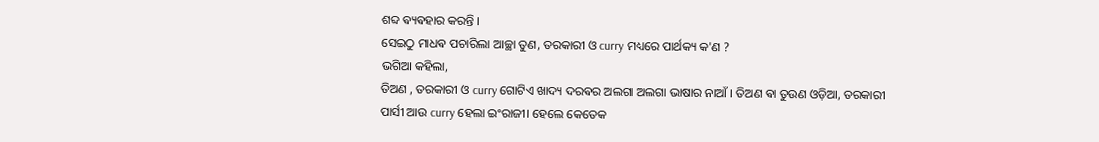ଶବ୍ଦ ଵ୍ୟଵହାର କରନ୍ତି ।
ସେଇଠୁ ମାଧଵ ପଚାରିଲା ଆଚ୍ଛା ତୁଣ, ତରକାରୀ ଓ curry ମଧ୍ୟରେ ପାର୍ଥକ୍ୟ କ'ଣ ?
ଭଗିଆ କହିଲା,
ତିଅଣ , ତରକାରୀ ଓ curry ଗୋଟିଏ ଖାଦ୍ୟ ଦରଵର ଅଲଗା ଅଲଗା ଭାଷାର ନାଆଁ । ତିଅଣ ଵା ତୁଉଣ ଓଡ଼ିଆ, ତରକାରୀ ପାର୍ସୀ ଆଉ curry ହେଲା ଇଂରାଜୀ। ହେଲେ କେତେକ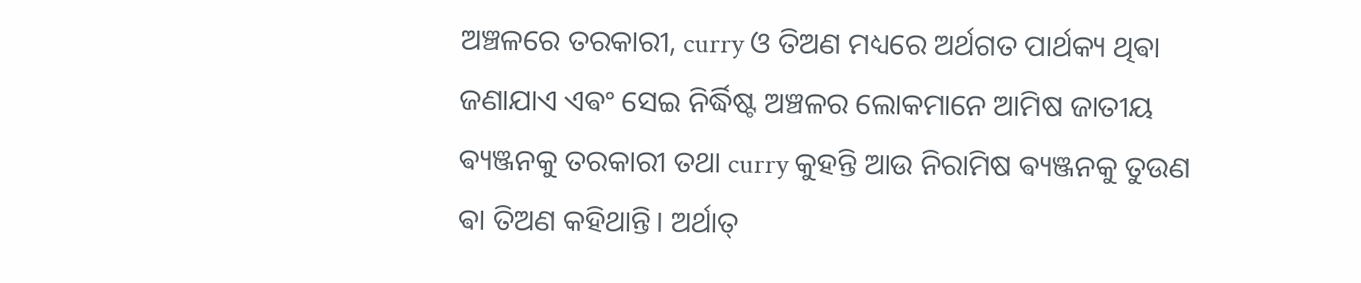ଅଞ୍ଚଳରେ ତରକାରୀ, curry ଓ ତିଅଣ ମଧ୍ୟରେ ଅର୍ଥଗତ ପାର୍ଥକ୍ୟ ଥିଵା ଜଣାଯାଏ ଏଵଂ ସେଇ ନିର୍ଦ୍ଧିଷ୍ଟ ଅଞ୍ଚଳର ଲୋକମାନେ ଆମିଷ ଜାତୀୟ ଵ୍ୟଞ୍ଜନକୁ ତରକାରୀ ତଥା curry କୁହନ୍ତି ଆଉ ନିରାମିଷ ଵ୍ୟଞ୍ଜନକୁ ତୁଉଣ ଵା ତିଅଣ କହିଥାନ୍ତି। ଅର୍ଥାତ୍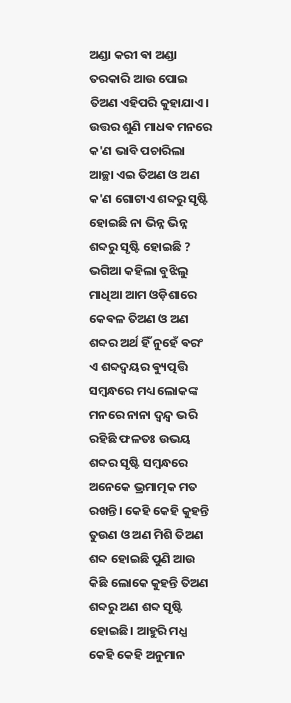ଅଣ୍ଡା କରୀ ଵା ଅଣ୍ଡା ତରକାରି ଆଉ ପୋଇ ତିଅଣ ଏହିପରି କୁହାଯାଏ।
ଉତ୍ତର ଶୁଣି ମାଧଵ ମନରେ କ'ଣ ଭାବି ପଚାରିଲା ଆଚ୍ଛା ଏଇ ତିଅଣ ଓ ଅଣ କ'ଣ ଗୋଟାଏ ଶବ୍ଦରୁ ସୃଷ୍ଟି ହୋଇଛି ନା ଭିନ୍ନ ଭିନ୍ନ ଶବ୍ଦରୁ ସୃଷ୍ଟି ହୋଇଛି ?
ଭଗିଆ କହିଲା ବୁଝିଲୁ ମାଧିଆ ଆମ ଓଡ଼ିଶାରେ କେଵଳ ତିଅଣ ଓ ଅଣ ଶବ୍ଦର ଅର୍ଥ ହିଁ ନୁହେଁ ଵରଂ ଏ ଶବ୍ଦଦ୍ଵୟର ଵ୍ୟୁତ୍ପତ୍ତି ସମ୍ବନ୍ଧରେ ମଧ୍ୟ ଲୋକଙ୍କ ମନରେ ନାନା ଦ୍ଵନ୍ଦ୍ଵ ଭରି ରହିଛି ଫଳତଃ ଉଭୟ ଶବ୍ଦର ସୃଷ୍ଟି ସମ୍ବନ୍ଧରେ ଅନେକେ ଭ୍ରମାତ୍ମକ ମତ ରଖନ୍ତି। କେହି କେହି କୁହନ୍ତି ତୁଉଣ ଓ ଅଣ ମିଶି ତିଅଣ ଶବ୍ଦ ହୋଇଛି ପୁଣି ଆଉ କିଛି ଲୋକେ କୁହନ୍ତି ତିଅଣ ଶବ୍ଦରୁ ଅଣ ଶବ୍ଦ ସୃଷ୍ଟି ହୋଇଛି। ଆହୁରି ମଧ୍ଯ କେହି କେହି ଅନୁମାନ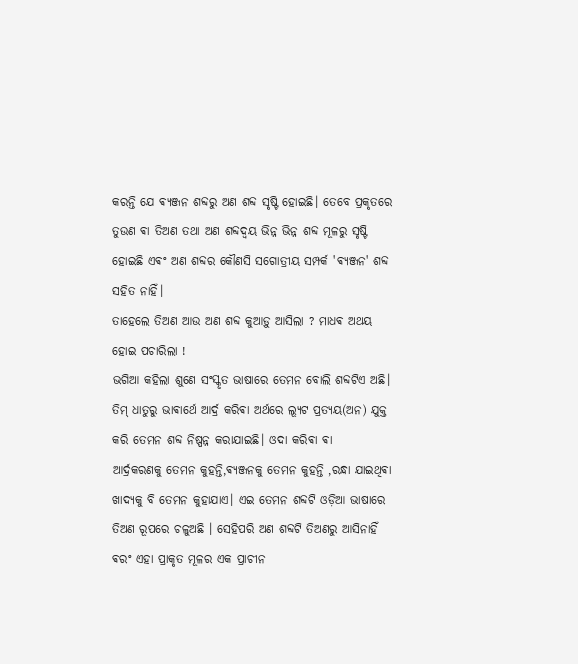କରନ୍ତି ଯେ ଵ୍ୟଞ୍ଜନ ଶବ୍ଦରୁ ଅଣ ଶବ୍ଦ ସୃଷ୍ଟି ହୋଇଛି। ତେବେ ପ୍ରକୃତରେ ତୁଉଣ ଵା ତିଅଣ ତଥା ଅଣ ଶବ୍ଦଦ୍ଵୟ ଭିନ୍ନ ଭିନ୍ନ ଶବ୍ଦ ମୂଳରୁ ସୃଷ୍ଟି ହୋଇଛି ଏଵଂ ଅଣ ଶବ୍ଦର କୌଣସି ସଗୋତ୍ରୀୟ ସମ୍ପର୍କ 'ଵ୍ୟଞ୍ଜନ' ଶବ୍ଦ ସହିତ ନାହିଁ।
ତାହେଲେ ତିଅଣ ଆଉ ଅଣ ଶବ୍ଦ କୁଆଡ଼ୁ ଆସିଲା ? ମାଧଵ ଅଥୟ ହୋଇ ପଚାରିଲା !
ଭଗିଆ କହିଲା ଶୁଣେ ସଂସ୍କୃତ ଭାଷାରେ ତେମନ ବୋଲି ଶବ୍ଦଟିଏ ଅଛି। ତିମ୍ ଧାତୁରୁ ଭାଵାର୍ଥେ ଆର୍ଦ୍ର କରିଵା ଅର୍ଥରେ ଲ୍ୟୂଟ ପ୍ରତ୍ୟୟ(ଅନ) ଯୁକ୍ତ କରି ତେମନ ଶବ୍ଦ ନିଷ୍ପନ୍ନ କରାଯାଇଛି। ଓଦା କରିଵା ଵା
ଆର୍ଦ୍ରକରଣକୁ ତେମନ କୁହନ୍ତି,ଵ୍ୟଞ୍ଜନକୁ ତେମନ କୁହନ୍ତି ,ରନ୍ଧା ଯାଇଥିଵା ଖାଦ୍ୟକୁ ବି ତେମନ କୁହାଯାଏ। ଏଇ ତେମନ ଶବ୍ଦଟି ଓଡ଼ିଆ ଭାଷାରେ ତିଅଣ ରୂପରେ ଚଳୁଅଛି । ସେହିପରି ଅଣ ଶବ୍ଦଟି ତିଅଣରୁ ଆସିନାହିଁ ଵରଂ ଏହା ପ୍ରାକୃତ ମୂଳର ଏକ ପ୍ରାଚୀନ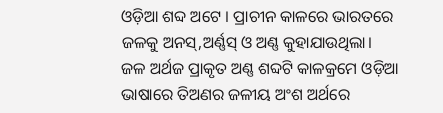ଓଡ଼ିଆ ଶବ୍ଦ ଅଟେ । ପ୍ରାଚୀନ କାଳରେ ଭାରତରେ ଜଳକୁ ଅନସ୍,ଅର୍ଣ୍ଣସ୍ ଓ ଅଣ୍ଣ କୁହାଯାଉଥିଲା। ଜଳ ଅର୍ଥଜ ପ୍ରାକୃତ ଅଣ୍ଣ ଶବ୍ଦଟି କାଳକ୍ରମେ ଓଡ଼ିଆ ଭାଷାରେ ତିଅଣର ଜଳୀୟ ଅଂଶ ଅର୍ଥରେ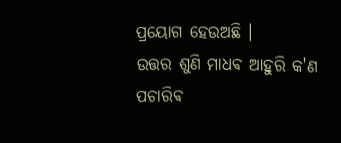ପ୍ରୟୋଗ ହେଉଅଛି ।
ଉତ୍ତର ଶୁଣି ମାଧଵ ଆହୁରି କ'ଣ ପଚାରିଵ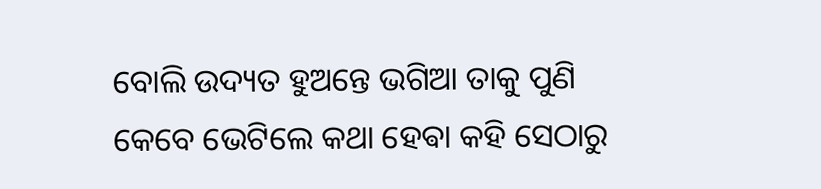ବୋଲି ଉଦ୍ୟତ ହୁଅନ୍ତେ ଭଗିଆ ତାକୁ ପୁଣି କେବେ ଭେଟିଲେ କଥା ହେଵା କହି ସେଠାରୁ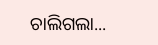ଚାଲିଗଲା...